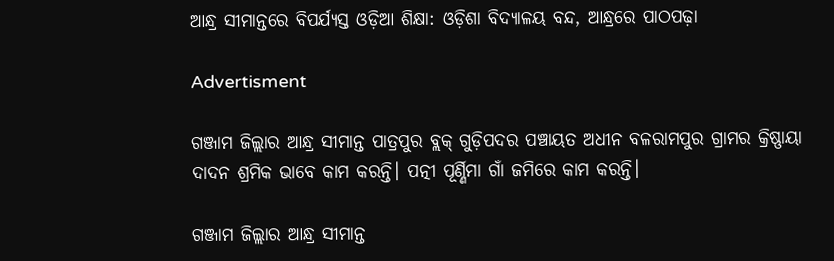ଆନ୍ଧ୍ର ସୀମାନ୍ତରେ ବିପର୍ଯ୍ୟସ୍ତ ଓଡ଼ିଆ ଶିକ୍ଷା: ଓଡ଼ିଶା ବିଦ୍ୟାଳୟ ବନ୍ଦ, ଆନ୍ଧ୍ରରେ ପାଠପଢ଼ା

Advertisment

ଗଞ୍ଜାମ ଜିଲ୍ଲାର ଆନ୍ଧ୍ର ସୀମାନ୍ତ ପାତ୍ରପୁର ବ୍ଲକ୍ ଗୁଡ଼ିପଦର ପଞ୍ଚାୟତ ଅଧୀନ ବଳରାମପୁର ଗ୍ରାମର କ୍ରିଷ୍ଣାୟା ଦାଦନ ଶ୍ରମିକ ଭାବେ କାମ କରନ୍ତି। ପତ୍ନୀ ପୂର୍ଣ୍ଣିମା ଗାଁ ଜମିରେ କାମ କରନ୍ତି।

ଗଞ୍ଜାମ ଜିଲ୍ଲାର ଆନ୍ଧ୍ର ସୀମାନ୍ତ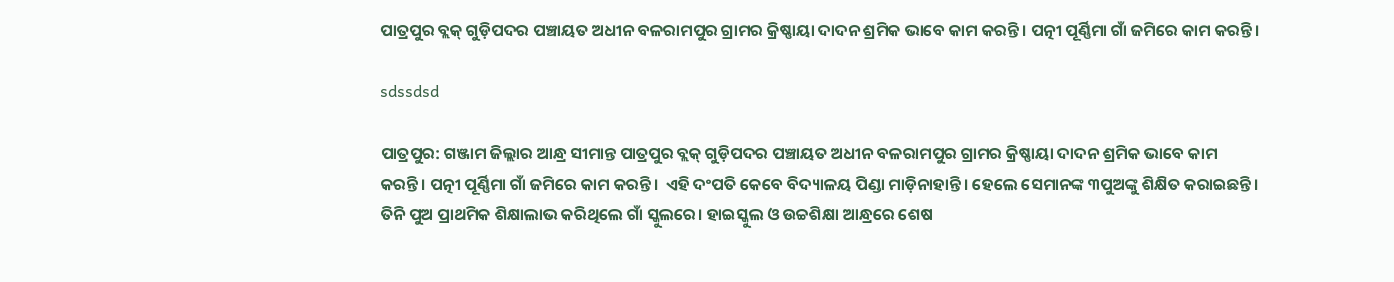ପାତ୍ରପୁର ବ୍ଲକ୍ ଗୁଡ଼ିପଦର ପଞ୍ଚାୟତ ଅଧୀନ ବଳରାମପୁର ଗ୍ରାମର କ୍ରିଷ୍ଣାୟା ଦାଦନ ଶ୍ରମିକ ଭାବେ କାମ କରନ୍ତି। ପତ୍ନୀ ପୂର୍ଣ୍ଣିମା ଗାଁ ଜମିରେ କାମ କରନ୍ତି।

sdssdsd

ପାତ୍ରପୁର: ଗଞ୍ଜାମ ଜିଲ୍ଲାର ଆନ୍ଧ୍ର ସୀମାନ୍ତ ପାତ୍ରପୁର ବ୍ଲକ୍ ଗୁଡ଼ିପଦର ପଞ୍ଚାୟତ ଅଧୀନ ବଳରାମପୁର ଗ୍ରାମର କ୍ରିଷ୍ଣାୟା ଦାଦନ ଶ୍ରମିକ ଭାବେ କାମ କରନ୍ତି। ପତ୍ନୀ ପୂର୍ଣ୍ଣିମା ଗାଁ ଜମିରେ କାମ କରନ୍ତି।  ଏହି ଦଂପତି କେବେ ବିଦ୍ୟାଳୟ ପିଣ୍ଡା ମାଡ଼ିନାହାନ୍ତି। ହେଲେ ସେମାନଙ୍କ ୩ପୁଅଙ୍କୁ ଶିକ୍ଷିତ କରାଇଛନ୍ତି। ତିନି ପୁଅ ପ୍ରାଥମିକ ଶିକ୍ଷାଲାଭ କରିଥିଲେ ଗାଁ ସ୍କୁଲରେ। ହାଇସ୍କୁଲ ଓ ଉଚ୍ଚଶିକ୍ଷା ଆନ୍ଧ୍ରରେ ଶେଷ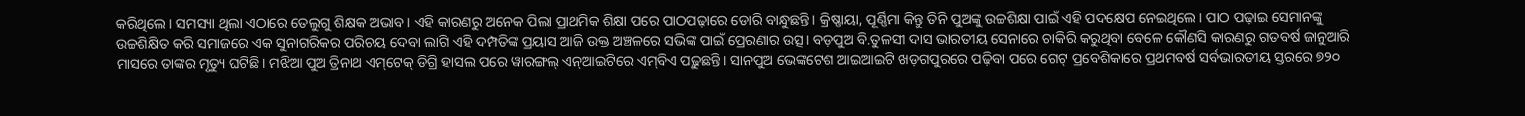କରିଥିଲେ। ସମସ୍ୟା ଥିଲା ଏଠାରେ ତେଲୁଗୁ ଶିକ୍ଷକ ଅଭାବ। ଏହି କାରଣରୁ ଅନେକ ପିଲା ପ୍ରାଥମିକ ଶିକ୍ଷା ପରେ ପାଠପଢ଼ାରେ ଡୋରି ବାନ୍ଧୁଛନ୍ତି। କ୍ରିଷ୍ଣାୟା, ପୂର୍ଣ୍ଣିମା କିନ୍ତୁ ତିନି ପୁଅଙ୍କୁ ଉଚ୍ଚଶିକ୍ଷା ପାଇଁ ଏହି ପଦକ୍ଷେପ ନେଇଥିଲେ। ପାଠ ପଢ଼ାଇ ସେମାନଙ୍କୁ ଉଚ୍ଚଶିକ୍ଷିତ କରି ସମାଜରେ ଏକ ସୁନାଗରିକର ପରିଚୟ ଦେବା ଲାଗି ଏହି ଦମ୍ପତିଙ୍କ ପ୍ରୟାସ ଆଜି ଉକ୍ତ ଅଞ୍ଚଳରେ ସଭିଙ୍କ ପାଇଁ ପ୍ରେରଣାର ଉତ୍ସ। ବଡ଼ପୁଅ ବି.ତୁଳସୀ ଦାସ ଭାରତୀୟ ସେନାରେ ଚାକିରି କରୁଥିବା ବେଳେ କୌଣସି କାରଣରୁ ଗତବର୍ଷ ଜାନୁଆରି ମାସରେ ତାଙ୍କର ମୃତ୍ୟୁ ଘଟିଛି। ମଝିଆ ପୁଅ ତ୍ରିନାଥ ଏମ୍‌ଟେକ୍ ଡିଗ୍ରି ହାସଲ ପରେ ୱାରଙ୍ଗଲ୍‌ ଏନ୍‌ଆଇଟିରେ ଏମ୍‌ବିଏ ପଢ଼ୁଛନ୍ତି। ସାନପୁଅ ଭେଙ୍କଟେଶ ଆଇଆଇଟି ଖଡ଼ଗପୁରରେ ପଢ଼ିବା ପରେ ଗେଟ୍‌ ପ୍ରବେଶିକାରେ ପ୍ରଥମବର୍ଷ ସର୍ବଭାରତୀୟ ସ୍ତରରେ ୭୨୦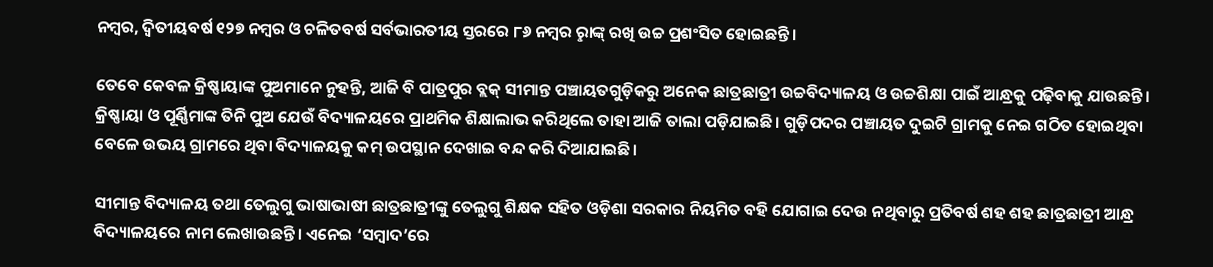ନମ୍ବର, ଦ୍ୱିତୀୟବର୍ଷ ୧୨୭ ନମ୍ବର ଓ ଚଳିତବର୍ଷ ସର୍ବଭାରତୀୟ ସ୍ତରରେ ୮୬ ନମ୍ବର ରୢାଙ୍କ୍ ରଖି ଉଚ୍ଚ ପ୍ରଶଂସିତ ହୋଇଛନ୍ତି।

ତେବେ କେବଳ କ୍ରିଷ୍ଣାୟାଙ୍କ ପୁଅମାନେ ନୁହନ୍ତି, ଆଜି ବି ପାତ୍ରପୁର ବ୍ଲକ୍‌ ସୀମାନ୍ତ ପଞ୍ଚାୟତଗୁଡ଼ିକରୁ ଅନେକ ଛାତ୍ରଛାତ୍ରୀ ଉଚ୍ଚବିଦ୍ୟାଳୟ ଓ ଉଚ୍ଚଶିକ୍ଷା ପାଇଁ ଆନ୍ଧ୍ରକୁ ପଢ଼ିବାକୁ ଯାଉଛନ୍ତି। କ୍ରିଷ୍ଣାୟା ଓ ପୂର୍ଣ୍ଣିମାଙ୍କ ତିନି ପୁଅ ଯେଉଁ ବିଦ୍ୟାଳୟରେ ପ୍ରାଥମିକ ଶିକ୍ଷାଲାଭ କରିଥିଲେ ତାହା ଆଜି ତାଲା ପଡ଼ିଯାଇଛି। ଗୁଡ଼ିପଦର ପଞ୍ଚାୟତ ଦୁଇଟି ଗ୍ରାମକୁ ନେଇ ଗଠିତ ହୋଇଥିବା ବେଳେ ଉଭୟ ଗ୍ରାମରେ ଥିବା ବିଦ୍ୟାଳୟକୁ କମ୍ ଉପସ୍ଥାନ ଦେଖାଇ ବନ୍ଦ କରି ଦିଆଯାଇଛି।

ସୀମାନ୍ତ ବିଦ୍ୟାଳୟ ତଥା ତେଲୁଗୁ ଭାଷାଭାଷୀ ଛାତ୍ରଛାତ୍ରୀଙ୍କୁ ତେଲୁଗୁ ଶିକ୍ଷକ ସହିତ ଓଡ଼ିଶା ସରକାର ନିୟମିତ ବହି ଯୋଗାଇ ଦେଉ ନଥିବାରୁ ପ୍ରତିବର୍ଷ ଶହ ଶହ ଛାତ୍ରଛାତ୍ରୀ ଆନ୍ଧ୍ର ବିଦ୍ୟାଳୟରେ ନାମ ଲେଖାଉଛନ୍ତି। ଏନେଇ ‘ସମ୍ବାଦ’ରେ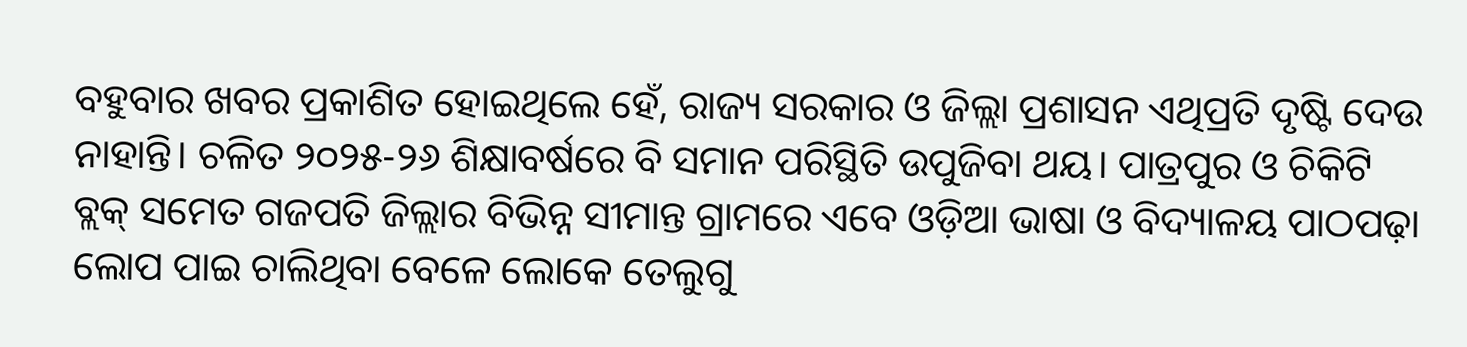ବହୁବାର ଖବର ପ୍ରକାଶିତ ହୋଇଥିଲେ ହେଁ, ରାଜ୍ୟ ସରକାର ଓ ଜିଲ୍ଲା ପ୍ରଶାସନ ଏଥିପ୍ରତି ଦୃଷ୍ଟି ଦେଉ ନାହାନ୍ତି। ଚଳିତ ୨୦୨୫-୨୬ ଶିକ୍ଷାବର୍ଷରେ ବି ସମାନ ପରିସ୍ଥିତି ଉପୁଜିବା ଥୟ। ପାତ୍ରପୁର ଓ ଚିକିଟି ବ୍ଲକ୍ ସମେତ ଗଜପତି ଜିଲ୍ଲାର ବିଭିନ୍ନ ସୀମାନ୍ତ ଗ୍ରାମରେ ଏବେ ଓଡ଼ିଆ ଭାଷା ଓ ବିଦ୍ୟାଳୟ ପାଠପଢ଼ା ଲୋପ ପାଇ ଚାଲିଥିବା ବେଳେ ଲୋକେ ତେଲୁଗୁ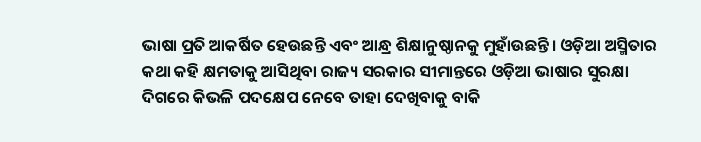ଭାଷା ପ୍ରତି ଆକର୍ଷିତ ହେଉଛନ୍ତି ଏବଂ ଆନ୍ଧ୍ର ଶିକ୍ଷାନୁଷ୍ଠାନକୁ ମୁହାଁଉଛନ୍ତି। ଓଡ଼ିଆ ଅସ୍ମିତାର କଥା କହି କ୍ଷମତାକୁ ଆସିଥିବା ରାଜ୍ୟ ସରକାର ସୀମାନ୍ତରେ ଓଡ଼ିଆ ଭାଷାର ସୁରକ୍ଷା ଦିଗରେ କିଭଳି ପଦକ୍ଷେପ ନେବେ ତାହା ଦେଖିବାକୁ ବାକି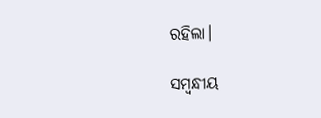ରହିଲା।

ସମ୍ବନ୍ଧୀୟ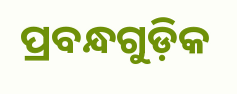ପ୍ରବନ୍ଧଗୁଡ଼ିକ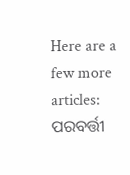Here are a few more articles:
ପରବର୍ତ୍ତୀ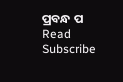ପ୍ରବନ୍ଧ ପ Read
Subscribe